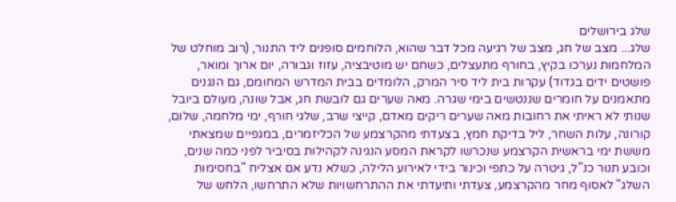שלג בירושלים
שלג... מצב של חג, מצב של רגיעה מכל דבר שהוא, הלוחמים סופנים ליד התנור, (רוב מוחלט של המלחמות נערכו בקיץ, בחורף מתעצלים, כשחם יש מוטיבציה, עזוז וגבורה, יום ארוך ומואר, פושטים ידים בגדוד) עקרות בית ליד סיר המרק, הלומדים בבית המדרש המחומם, גם הנגנים מתאמנים על חומרים שננטשים בימי שגרה. מאה שערים גם לובשת חג, אבל שונה, מעולם ביובל שנותי לא ראיתי את רחובות מאה שערים ריקים מאדם, קייצי שרב, שלגי חורף, ימי מלחמה, שלום, קורונה, עלות השחר, ליל בדיקת חמץ, בצעדתי מהקרצמע של הכליזמרים, במגפיים שמצאתי מששת ימי בראשית הקרצמע שנכרשו לקראת המסע הנגינה לקהילות בסיביר לפני כמה שנים, וכובע תנור כנ"ל, גיטרה על כתפי וכינור בידי לאירוע הלילה, כשלא נדע אם אצליח "בחסימות השלג" לאסוף מחר מהקרצמע, צעדתי ותיעדתי את ההתרחשויות שלא התרחשו, הלחש של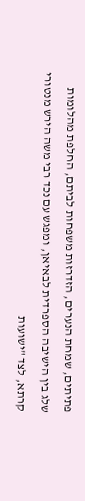פתיתים, שמחת הנערים, הזדרזות משפחות לביתם, החלפת מהלומות שלג בין הישיבה הספרדית לבאיאן, ומפגש עם נכד רבי משה הירש מנטורי קרתא, לצד "ישועות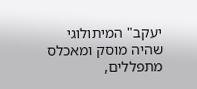יעקב" המיתולוגי שהיה מוסק ומאכלס מתפללים,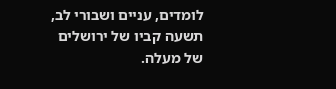לומדים, עניים ושבורי לב, תשעה קביו של ירושלים של מעלה.